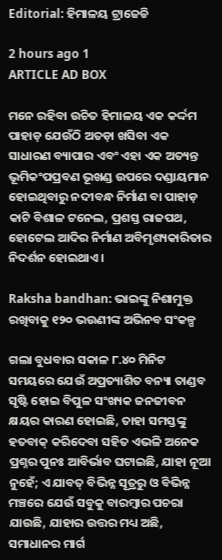Editorial: ହିମାଳୟ ଟ୍ରାଜେଡି

2 hours ago 1
ARTICLE AD BOX

ମନେ ରହିବା ଉଚିତ ହିମାଳୟ ଏକ କର୍ଦ୍ଦମ ପାହାଡ଼ ଯେଉଁଠି ଅତଡ଼ା ଖସିବା ଏକ ସାଧାରଣ ବ୍ୟାପାର ଏବଂ ଏହା ଏକ ଅତ୍ୟନ୍ତ ଭୂମିକଂପପ୍ରବଣ ଭୂଖଣ୍ଡ ଉପରେ ଦଣ୍ଡାୟମାନ ହୋଇଥିବାରୁ ନଦୀବନ୍ଧ ନିର୍ମାଣ ବା ପାହାଡ଼ କାଟି ବିଶାଳ ଟନେଲ, ପ୍ରଶସ୍ତ ରାଜପଥ, ହୋଟେଲ ଆଦିର ନିର୍ମାଣ ଅବିମୃଶ୍ୟକାରିତାର ନିଦର୍ଶନ ହୋଇଥାଏ।

Raksha bandhan: ଭାଇଙ୍କୁ ନିଶାମୁକ୍ତ ରଖିବାକୁ ୧୨୦ ଭଉଣୀଙ୍କ ଅଭିନବ ସଂକଳ୍ପ

ଗଲା ବୁଧବାର ସକାଳ ୮.୪୦ ମିନିଟ ସମୟରେ ଯେଉଁ ଅପ୍ରତ୍ୟାଶିତ ବନ୍ୟା ତାଣ୍ଡବ ସୃଷ୍ଟି ହୋଇ ବିପୁଳ ସଂଖ୍ୟକ ଜନଜୀବନ କ୍ଷୟର କାରଣ ହୋଇଛି, ତାହା ସମସ୍ତଙ୍କୁ ହତବାକ୍‌ କରିଦେବା ସହିତ ଏଭଳି ଅନେକ ପ୍ରଶ୍ନର ପୁନଃ ଆବିର୍ଭାବ ଘଟାଇଛି, ଯାହା ନୂଆ ନୁହେଁ; ଏ ଯାବତ୍‌ ବିଭିନ୍ନ ସୂତ୍ରରୁ ଓ ବିଭିନ୍ନ ମଞ୍ଚରେ ଯେଉଁ ସବୁକୁ ବାରମ୍ବାର ପଚରା ଯାଉଛି, ଯାହାର ଉତ୍ତର ମଧ୍ୟ ଅଛି, ସମାଧାନର ମାର୍ଗ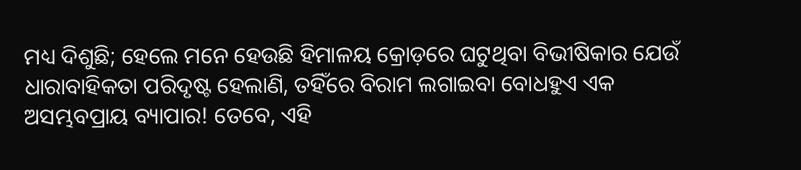ମଧ୍ୟ ଦିଶୁଛି; ହେଲେ ମନେ ହେଉଛି ହିମାଳୟ କ୍ରୋଡ଼ରେ ଘଟୁଥିବା ବିଭୀଷିକାର ଯେଉଁ ଧାରାବାହିକତା ପରିଦୃଷ୍ଟ ହେଲାଣି, ତହିଁରେ ବିରାମ ଲଗାଇବା ବୋଧହୁଏ ଏକ ଅସମ୍ଭବପ୍ରାୟ ବ୍ୟାପାର! ତେବେ, ଏହି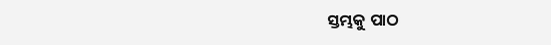ସ୍ତମ୍ଭକୁ ପାଠ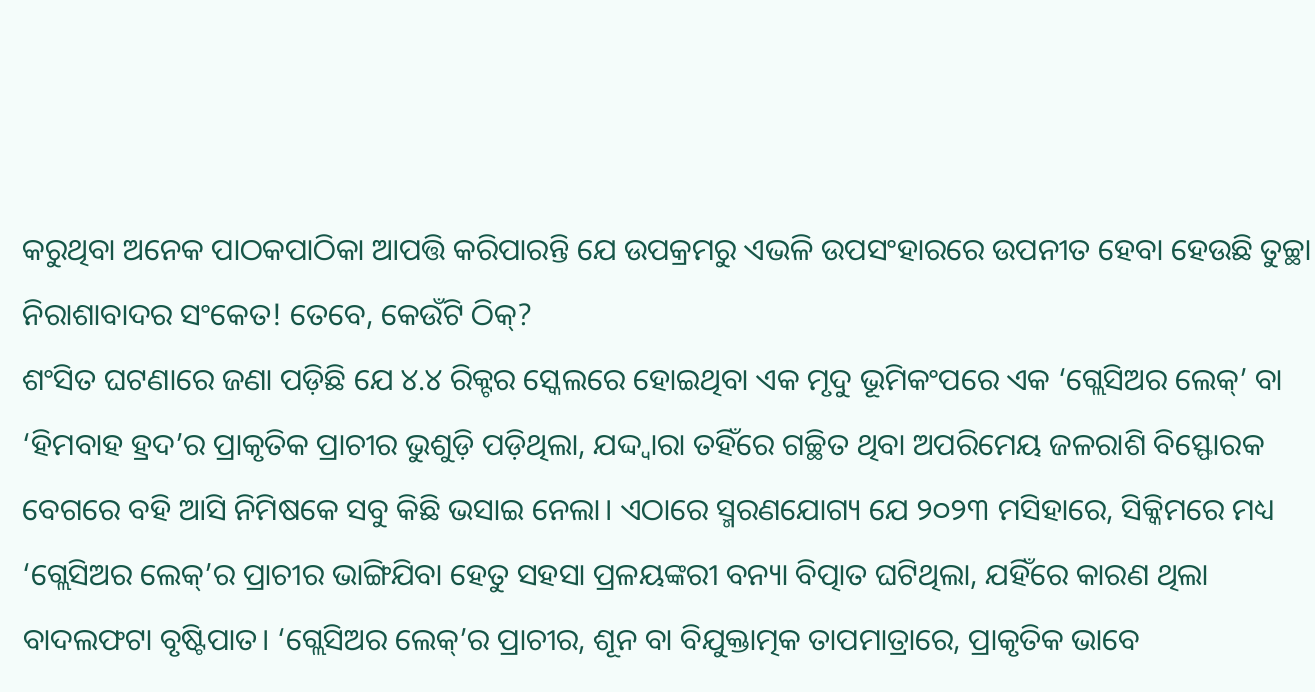କରୁଥିବା ଅନେକ ପାଠକପାଠିକା ଆପତ୍ତି କରିପାରନ୍ତି ଯେ ଉପକ୍ରମରୁ ଏଭଳି ଉପସଂହାରରେ ଉପନୀତ ହେବା ହେଉଛି ତୁଚ୍ଛା ନିରାଶାବାଦର ସଂକେତ! ତେବେ, କେଉଁଟି ଠିକ୍‌?
ଶଂସିତ ଘଟଣାରେ ଜଣା ପଡ଼ିଛି ଯେ ୪.୪ ରିକ୍ଟର ସ୍କେଲରେ ହୋଇଥିବା ଏକ ମୃଦୁ ଭୂମିକଂପ‌ରେ ଏକ ‘ଗ୍ଲେସିଅର ଲେକ୍‌’ ବା ‘ହିମବାହ ହ୍ରଦ’ର ପ୍ରାକୃତିକ ପ୍ରାଚୀର ଭୁଶୁଡ଼ି ପଡ଼ିଥିଲା, ଯଦ୍ଦ୍ବାରା ‌ତହିଁରେ ଗଚ୍ଛିତ ଥିବା ଅପରିମେୟ ଜଳରାଶି ବିସ୍ଫୋରକ ବେଗରେ ବହି ଆସି ନିମିଷକେ ସବୁ କିଛି ଭସାଇ ନେଲା। ଏଠାରେ ସ୍ମରଣଯୋଗ୍ୟ ଯେ ୨୦୨୩ ମସିହାରେ, ସିକ୍କିମରେ ମଧ୍ୟ ‘ଗ୍ଲେସିଅର ଲେକ୍‌’ର ପ୍ରାଚୀର ଭାଙ୍ଗିଯିବା ହେତୁ ସହସା ପ୍ରଳୟଙ୍କରୀ ବନ୍ୟା ବିତ୍ପାତ ଘଟିଥିଲା, ଯହିଁରେ କାରଣ ଥିଲା ବାଦଲଫଟା ବୃଷ୍ଟିପାତ। ‘ଗ୍ଲେସିଅର ଲେକ୍‌’ର ପ୍ରାଚୀର, ଶୂନ ବା ବିଯୁକ୍ତାତ୍ମକ ତାପମାତ୍ରାରେ, ପ୍ରାକୃତିକ ଭାବେ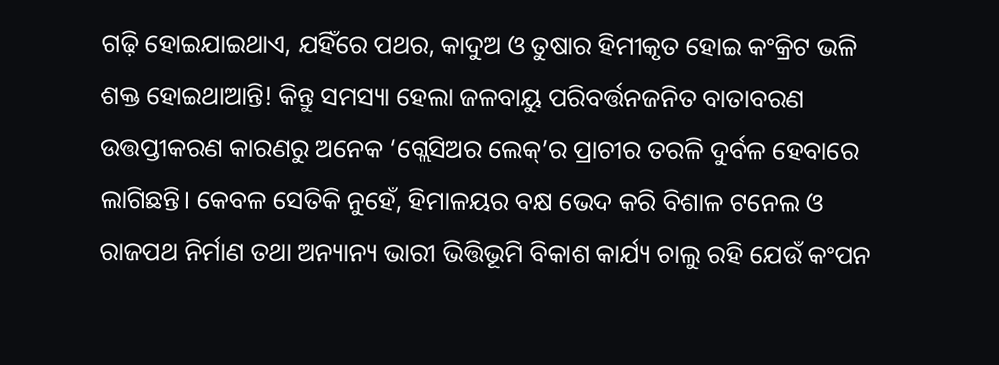ଗଢ଼ି ହୋଇଯାଇଥାଏ, ଯହିଁରେ ପଥର, କାଦୁଅ ଓ ତୁଷାର ହିମୀକୃତ ହୋଇ କଂକ୍ରିଟ ଭଳି ଶକ୍ତ ହୋଇଥାଆନ୍ତି! କିନ୍ତୁ ସମସ୍ୟା ହେଲା ଜଳବାୟୁ ପରିବର୍ତ୍ତନଜନିତ ବାତାବରଣ ଉତ୍ତପ୍ତୀକରଣ କାରଣରୁ ଅନେକ ‘ଗ୍ଲେସିଅର ଲେକ୍‌’ର ପ୍ରାଚୀର ତରଳି ଦୁର୍ବଳ ହେବାରେ ଲାଗିଛନ୍ତି। କେବଳ ସେତିକି ନୁହେଁ, ହିମାଳୟର ବକ୍ଷ ଭେଦ କରି ବିଶାଳ ଟନେଲ ଓ ରାଜପଥ ନିର୍ମାଣ ତଥା ଅନ୍ୟାନ୍ୟ ଭାରୀ ଭିତ୍ତିଭୂମି ବିକାଶ କାର୍ଯ୍ୟ ଚାଲୁ ରହି ଯେଉଁ କଂପନ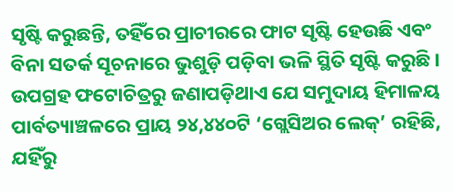ସୃଷ୍ଟି କରୁଛନ୍ତି, ତହିଁରେ ପ୍ରାଚୀରରେ ଫାଟ ସୃଷ୍ଟି ହେଉଛି ଏବଂ ବିନା ସତର୍କ ସୂଚନାରେ ଭୁଶୁଡ଼ି ପଡ଼ିବା ଭଳି ସ୍ଥିତି ସୃଷ୍ଟି କରୁଛି। ଉପଗ୍ରହ ଫଟୋଚିତ୍ରରୁ ଜଣାପଡ଼ିଥାଏ ଯେ ସମୁଦାୟ ହିମାଳୟ ପାର୍ବତ୍ୟାଞ୍ଚଳରେ ପ୍ରାୟ ୨୪,୪୪୦ଟି ‘ଗ୍ଲେସିଅର ଲେକ୍’ ରହିଛି, ଯହିଁରୁ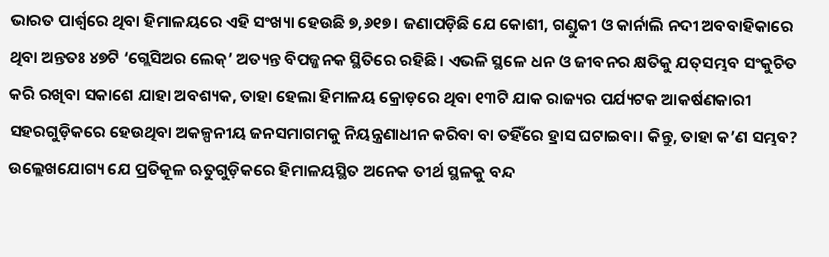ଭାରତ ପାର୍ଶ୍ବରେ ଥିବା ହିମାଳୟରେ ଏହି ସଂଖ୍ୟା ହେଉଛି ୭,୬୧୭। ଜଣାପଡ଼ିଛି ଯେ କୋଶୀ, ଗଣ୍ଡୁକୀ ଓ କାର୍ନାଲି ନଦୀ ଅବବାହିକାରେ ଥିବା ଅନ୍ତତଃ ୪୭ଟି ‘ଗ୍ଲେସିଅର ଲେକ୍‌’ ଅତ୍ୟନ୍ତ ବିପଜ୍ଜନକ ସ୍ଥିତିରେ ରହିଛି। ଏଭଳି ସ୍ଥଳେ ଧନ ଓ ଜୀବନର କ୍ଷତିକୁ ଯତ୍‌ସମ୍ଭବ ସଂକୁଚିତ କରି ରଖିବା ସକାଶେ ଯାହା ଅବଶ୍ୟକ, ତାହା ହେଲା ହିମାଳୟ କ୍ରୋଡ଼ରେ ଥିବା ୧୩ଟି ଯାକ ରାଜ୍ୟର ପର୍ଯ୍ୟଟକ ଆକର୍ଷଣକାରୀ ସହରଗୁଡ଼ିକରେ ହେଉଥିବା ଅକଳ୍ପନୀୟ ଜନସମାଗମକୁ ନିୟନ୍ତ୍ରଣାଧୀନ କରିବା ବା ତହିଁରେ ହ୍ରାସ ଘଟାଇବା। କିନ୍ତୁ, ତାହା କ’ଣ ସମ୍ଭବ? ଉଲ୍ଲେଖଯୋଗ୍ୟ ଯେ ପ୍ରତିକୂଳ ଋତୁଗୁଡ଼ିକରେ ହିମାଳୟସ୍ଥିତ ଅନେକ ତୀର୍ଥ ସ୍ଥଳକୁ ବନ୍ଦ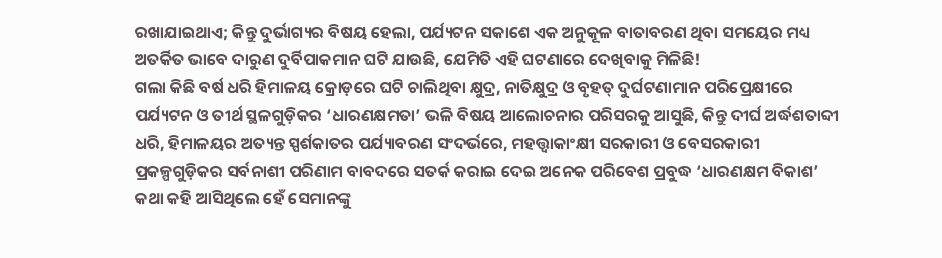ରଖାଯାଇଥାଏ; କିନ୍ତୁ ଦୁର୍ଭାଗ୍ୟର ବିଷୟ ହେଲା, ପର୍ଯ୍ୟଟନ ସକାଶେ ଏକ ଅନୁକୂଳ ବାତାବରଣ ଥିବା ସମୟ‌େର ମଧ୍ୟ ଅତର୍କିତ ଭାବେ ଦାରୁଣ ଦୁର୍ବିପାକମାନ ଘଟି ଯାଉଛି, ଯେମିତି ଏହି ଘଟଣାରେ ଦେଖିବାକୁ ମିଳିଛି!
ଗଲା କିଛି ବର୍ଷ ଧରି ହିମାଳୟ କ୍ରୋଡ଼ରେ ଘଟି ଚାଲିଥିବା କ୍ଷୁଦ୍ର, ନାତିକ୍ଷୁଦ୍ର ଓ ବୃହତ୍‌ ଦୁର୍ଘଟଣାମାନ ପରିପ୍ରେକ୍ଷୀରେ ପର୍ଯ୍ୟଟନ ଓ ତୀର୍ଥ ସ୍ଥଳଗୁଡ଼ିକର ‘ଧାରଣକ୍ଷମତା’ ଭଳି ବିଷୟ ଆଲୋଚନାର ପରିସରକୁ ଆସୁଛି, କିନ୍ତୁ ଦୀର୍ଘ ଅର୍ଦ୍ଧଶତାବ୍ଦୀ ଧରି, ହିମାଳୟର ଅତ୍ୟନ୍ତ ସ୍ପର୍ଶକାତର ପର୍ଯ୍ୟାବରଣ ସଂଦର୍ଭରେ, ମହତ୍ତ୍ବାକାଂକ୍ଷୀ ସରକାରୀ ଓ ବେସରକାରୀ ପ୍ରକଳ୍ପଗୁଡ଼ିକର ସର୍ବନାଶୀ ପରିଣାମ ବାବଦରେ ସତର୍କ କରାଇ ଦେଇ ଅନେକ ପରିବେଶ ପ୍ରବୁଦ୍ଧ ‘ଧାରଣକ୍ଷମ ବିକାଶ’ କଥା କହି ଆସିଥିଲେ ହେଁ ସେମାନଙ୍କୁ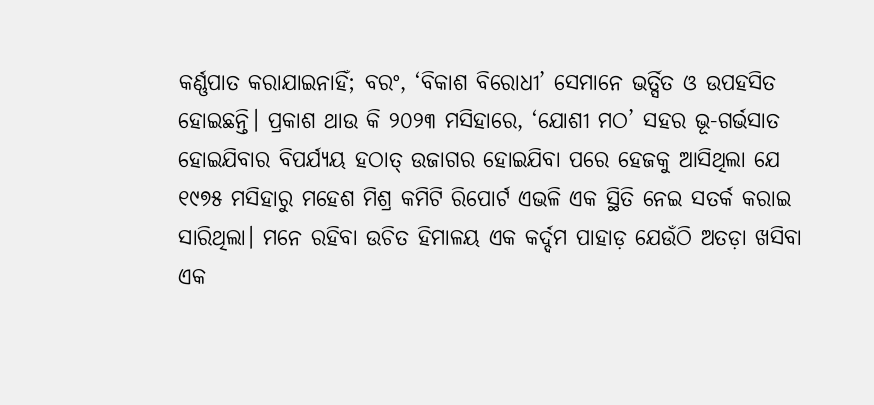କର୍ଣ୍ଣପାତ କରାଯାଇନାହିଁ; ବରଂ, ‘ବିକାଶ ବିରୋଧୀ’ ସେମାନେ ଭର୍ତ୍ସିତ ଓ ଉପହସିତ ହୋଇଛନ୍ତି। ପ୍ରକାଶ ଥାଉ କି ୨୦୨୩ ମସିହାରେ, ‘ଯୋଶୀ ମଠ’ ସହର ଭୂ-ଗର୍ଭସାତ ହୋଇଯିବାର ବିପର୍ଯ୍ୟୟ ହଠାତ୍‌ ଉଜାଗର ହୋଇଯିବା ପରେ ହେଜକୁ ଆସିଥିଲା ଯେ ୧୯୭୫ ମସିହାରୁ ମହେଶ ମିଶ୍ର କମିଟି ରିପୋର୍ଟ ଏଭଳି ଏକ ସ୍ଥିତି ନେଇ ସତର୍କ କରାଇ ସାରିଥିଲା। ମନେ ରହିବା ଉଚିତ ହିମାଳୟ ଏକ କର୍ଦ୍ଦମ ପାହାଡ଼ ଯେଉଁଠି ଅତଡ଼ା ଖସିବା ଏକ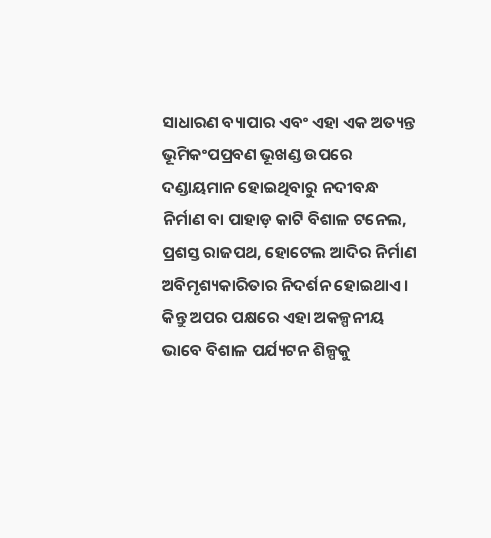ସାଧାରଣ ବ୍ୟାପାର ଏବଂ ଏହା ଏକ ଅତ୍ୟନ୍ତ ଭୂମିକଂପପ୍ରବଣ ଭୂଖଣ୍ଡ ଉପରେ ଦଣ୍ଡାୟମାନ ହୋଇଥିବାରୁ ନଦୀବନ୍ଧ ନିର୍ମାଣ ବା ପାହାଡ଼ କାଟି ବିଶାଳ ଟନେଲ, ପ୍ରଶସ୍ତ ରାଜପଥ, ହୋଟେଲ ଆଦିର ନିର୍ମାଣ ଅବିମୃଶ୍ୟକାରିତାର ନିଦର୍ଶନ ହୋଇଥାଏ। କିନ୍ତୁ ଅପର ପକ୍ଷରେ ଏହା ଅକଳ୍ପନୀୟ ଭାବେ ବିଶାଳ ପର୍ଯ୍ୟଟନ ଶିଳ୍ପକୁ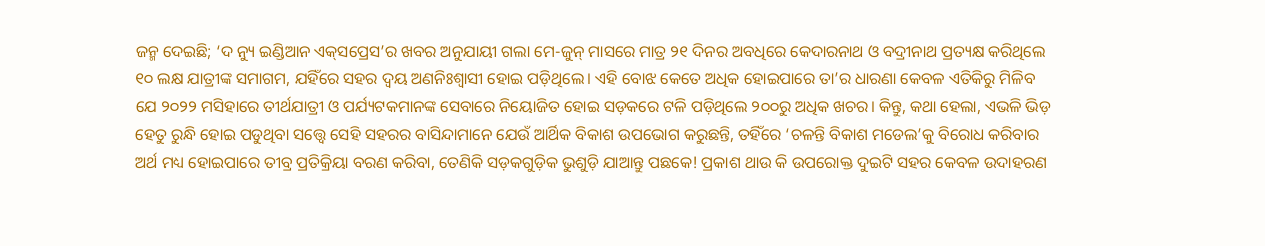ଜନ୍ମ ଦେଇଛି; ‘ଦ ନ୍ୟୁ ଇଣ୍ଡିଆନ ଏକ୍‌ସପ୍ରେସ’ର ଖବର ଅନୁଯାୟୀ ଗଲା ମେ-ଜୁନ୍‌ ମାସରେ ମାତ୍ର ୨୧ ଦିନର ଅବଧିରେ କେଦାରନାଥ ଓ ବଦ୍ରୀନାଥ ପ୍ରତ୍ୟକ୍ଷ କରିଥିଲେ ୧୦ ଲକ୍ଷ ଯାତ୍ରୀଙ୍କ ସମାଗମ, ଯହିଁରେ ସହର ଦ୍ବୟ ଅଣନିଃଶ୍ବାସୀ ହୋଇ ପଡ଼ିଥିଲେ। ଏହି ବୋଝ କେତେ ଅଧିକ ହୋଇପାରେ ତା’ର ଧାରଣା କେବଳ ଏତିକିରୁ ମିଳିବ ଯେ ୨୦୨୨ ମସିହାରେ ତୀର୍ଥଯାତ୍ରୀ ଓ ପର୍ଯ୍ୟଟକମାନଙ୍କ ସେବାରେ ନିୟୋଜିତ ହୋଇ ସଡ଼କରେ ଟଳି ପଡ଼ିଥିଲେ ୨୦୦ରୁ ଅଧିକ ଖଚର। କିନ୍ତୁ, କଥା ହେଲା, ଏଭଳି ଭିଡ଼ ହେତୁ ରୁନ୍ଧି ହୋଇ ପଡୁଥିବା ସତ୍ତ୍ବେ ସେହି ସହରର ବାସିନ୍ଦାମାନେ ଯେଉଁ ଆର୍ଥିକ ବିକାଶ ଉପଭୋଗ କରୁଛନ୍ତି, ତହିଁରେ ‘ଚଳନ୍ତି ବିକାଶ ମଡେଲ’କୁ ବିରୋଧ କରିବାର ଅର୍ଥ ମଧ୍ୟ ହୋଇପାରେ ତୀବ୍ର ପ୍ରତିକ୍ରିୟା ବରଣ କରିବା, ତେଣିକି ସଡ଼କଗୁଡ଼ିକ ଭୁଶୁଡ଼ି ଯାଆନ୍ତୁ ପଛକେ! ପ୍ରକାଶ ଥାଉ କି ଉପରୋକ୍ତ ଦୁଇଟି ସହର କେବଳ ଉଦାହରଣ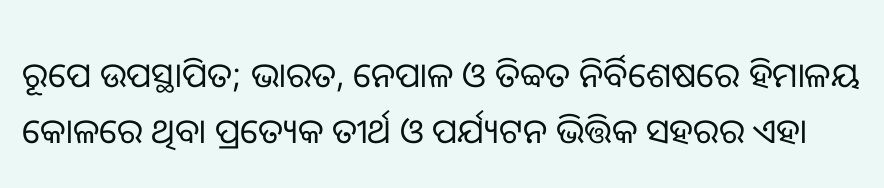ରୂପେ ଉପସ୍ଥାପିତ; ଭାରତ, ନେପାଳ ଓ ତିବ୍ବତ ନିର୍ବିଶେଷରେ ହିମାଳୟ କୋଳରେ ଥିବା ପ୍ରତ୍ୟେକ ତୀର୍ଥ ଓ ପର୍ଯ୍ୟଟନ ଭିତ୍ତିକ ସହରର ଏହା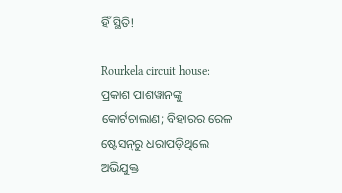ହିଁ ସ୍ଥିତି!

Rourkela circuit house: ପ୍ରକାଶ ପାଶୱାନଙ୍କୁ କୋର୍ଟଚାଲାଣ; ବିହାରର ରେଳ ଷ୍ଟେସନ୍‌ରୁ ଧରାପଡ଼ିଥିଲେ ଅଭିଯୁକ୍ତ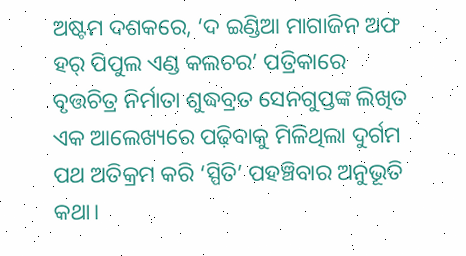ଅଷ୍ଟମ ଦଶକରେ, ‘ଦ ଇଣ୍ଡିଆ ମାଗାଜିନ ଅଫ ହର୍‌ ପିପୁଲ ଏଣ୍ଡ କଲଚର’ ପତ୍ରିକାରେ ବୃତ୍ତଚିତ୍ର ନିର୍ମାତା ଶୁଦ୍ଧବ୍ରତ ସେନଗୁପ୍ତଙ୍କ ଲିଖିତ ଏକ ଆଲେଖ୍ୟରେ ପଢ଼ିବାକୁ ମିଳିଥିଲା ଦୁର୍ଗମ ପଥ ଅତିକ୍ରମ କରି ‘ସ୍ପିତି’ ପହଞ୍ଚିବାର ଅନୁଭୂତି କଥା।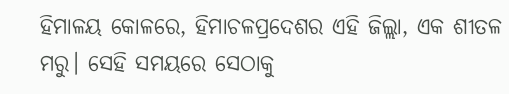ହିମାଳୟ କୋଳରେ, ହିମାଚଳପ୍ରଦେଶର ଏହି ଜିଲ୍ଲା, ଏକ ଶୀତଳ ମରୁ। ସେହି ସମୟରେ ସେଠାକୁ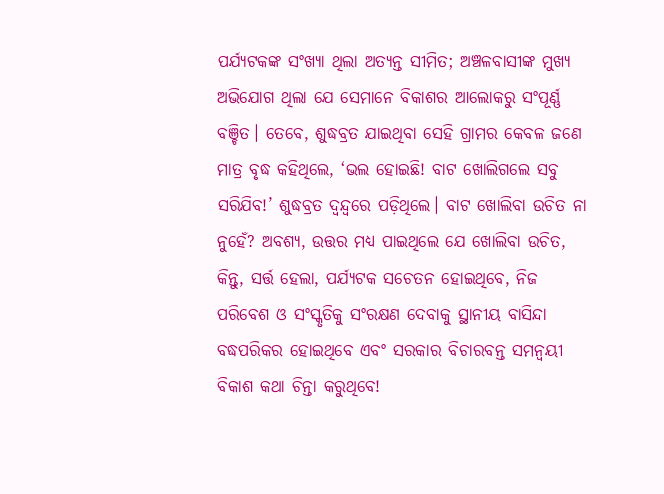ପର୍ଯ୍ୟଟକଙ୍କ ସଂଖ୍ୟା ଥିଲା ଅତ୍ୟନ୍ତ ସୀମିତ; ଅଞ୍ଚଳବାସୀଙ୍କ ମୁଖ୍ୟ ଅଭିଯୋଗ ଥିଲା ଯେ ସେମାନେ ବିକାଶର ଆଲୋକରୁ ସଂପୂର୍ଣ୍ଣ ବଞ୍ଚିତ। ତେବେ, ଶୁଦ୍ଧବ୍ରତ ଯାଇଥିବା ସେହି ଗ୍ରାମର କେବଳ ଜଣେ ମାତ୍ର ବୃଦ୍ଧ କହିଥିଲେ, ‘ଭଲ ହୋଇଛି! ବାଟ ଖୋଲିଗଲେ ସବୁ ସରିଯିବ!’ ଶୁଦ୍ଧବ୍ରତ ଦ୍ବନ୍ଦ୍ବରେ ପଡ଼ିଥିଲେ। ବାଟ ଖୋଲିବା ଉଚିତ ନା ନୁହେଁ? ଅବଶ୍ୟ, ଉତ୍ତର ମଧ୍ୟ ପାଇଥିଲେ ଯେ ଖୋଲିବା ଉଚିତ, କିନ୍ତୁ, ସର୍ତ୍ତ ହେଲା, ପର୍ଯ୍ୟଟକ ସଚେତନ ହୋଇଥିବେ, ନିଜ ପରିବେଶ ଓ ସଂସ୍କୃତିକୁ ସଂରକ୍ଷଣ ଦେବାକୁ ସ୍ଥାନୀୟ ବାସିନ୍ଦା ବଦ୍ଧପରିକର ହୋଇଥିବେ ଏବଂ ସରକାର ବିଚାରବନ୍ତ ସମନ୍ବୟୀ ବିକାଶ କଥା ଚିନ୍ତା କରୁଥି‌ବେ!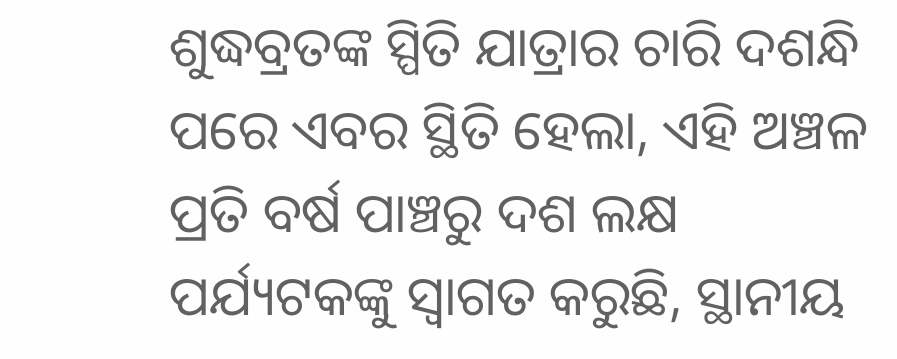ଶୁଦ୍ଧବ୍ରତଙ୍କ ସ୍ପିତି ଯାତ୍ରାର ଚାରି ଦଶନ୍ଧି ପରେ ଏବର ସ୍ଥିତି ହେଲା, ଏହି ଅଞ୍ଚଳ ପ୍ରତି ବର୍ଷ ପାଞ୍ଚରୁ ଦଶ ଲକ୍ଷ ପର୍ଯ୍ୟଟକଙ୍କୁ ସ୍ବାଗତ କରୁଛି, ସ୍ଥାନୀୟ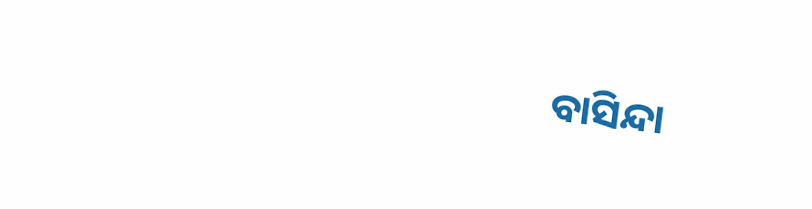ବାସିନ୍ଦା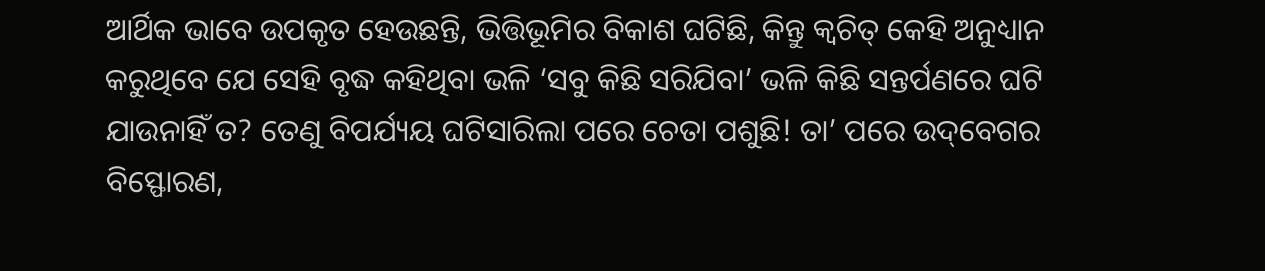ଆର୍ଥିକ ଭାବେ ଉପକୃତ ହେଉଛନ୍ତି, ଭିତ୍ତିଭୂମିର ବିକାଶ ଘଟିଛି, କିନ୍ତୁ କ୍ବଚିତ୍‌ କେହି ଅନୁଧ୍ୟାନ କରୁଥିବେ ଯେ ସେହି ବୃଦ୍ଧ କହିଥିବା ଭଳି ‘ସବୁ କିଛି ସରିଯିବା’ ଭଳି କିଛି ସନ୍ତର୍ପଣରେ ଘଟି ଯାଉନାହିଁ ତ? ତେଣୁ ବିପର୍ଯ୍ୟୟ ଘଟିସାରିଲା ପରେ ଚେତା ପଶୁଛି! ତା’ ପରେ ଉଦ୍‌ବେଗର ବିସ୍ଫୋରଣ,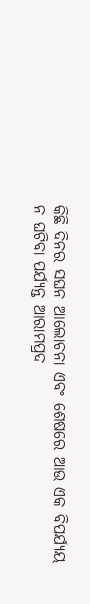କିଛି ଦିନର ସଘନ ଆଲୋଚନା ଏବଂ ଶେଷରେ ଆଉ ଏକ ବିପର୍ଯ୍ୟୟ ନ ଘଟିବା ପର୍ଯ୍ୟନ୍ତ ଆରାମପ୍ରଦ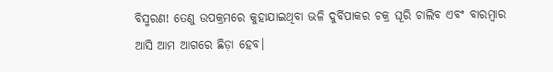ବିସ୍ମରଣ! ତେଣୁ ଉପକ୍ରମରେ କୁହାଯାଇଥିବା ଭଳି ଦୁର୍ବିପାକର ଚକ୍ର ଘୂରି ଚାଲିବ ଏବଂ ବାରମ୍ବାର ଆସି ଆମ ଆଗରେ ଛିଡ଼ା ହେବ।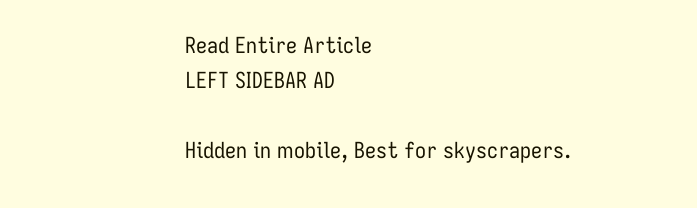Read Entire Article
LEFT SIDEBAR AD

Hidden in mobile, Best for skyscrapers.